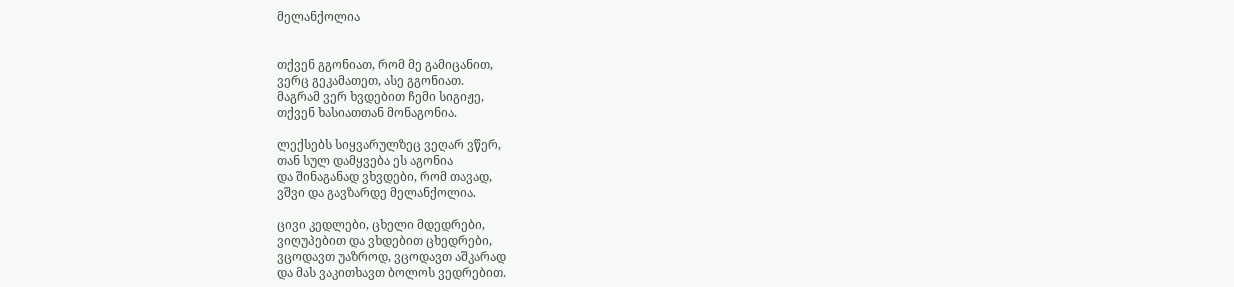მელანქოლია


თქვენ გგონიათ, რომ მე გამიცანით,
ვერც გეკამათეთ, ასე გგონიათ.
მაგრამ ვერ ხვდებით ჩემი სიგიჟე,
თქვენ ხასიათთან მონაგონია.

ლექსებს სიყვარულზეც ვეღარ ვწერ,
თან სულ დამყვება ეს აგონია
და შინაგანად ვხვდები, რომ თავად,
ვშვი და გავზარდე მელანქოლია.

ცივი კედლები, ცხელი მდედრები,
ვიღუპებით და ვხდებით ცხედრები,
ვცოდავთ უაზროდ, ვცოდავთ აშკარად
და მას ვაკითხავთ ბოლოს ვედრებით.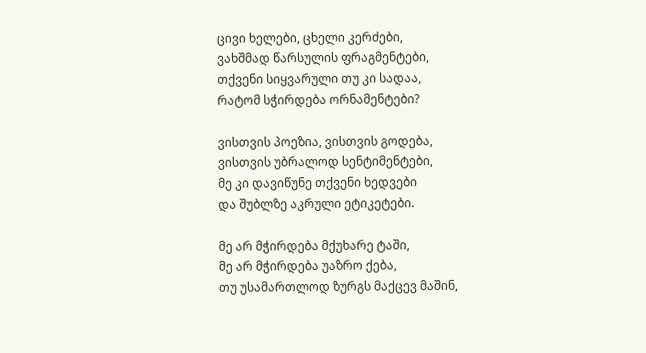ცივი ხელები, ცხელი კერძები,
ვახშმად წარსულის ფრაგმენტები,
თქვენი სიყვარული თუ კი სადაა,
რატომ სჭირდება ორნამენტები?

ვისთვის პოეზია, ვისთვის გოდება,
ვისთვის უბრალოდ სენტიმენტები,
მე კი დავიწუნე თქვენი ხედვები
და შუბლზე აკრული ეტიკეტები.

მე არ მჭირდება მქუხარე ტაში,
მე არ მჭირდება უაზრო ქება,
თუ უსამართლოდ ზურგს მაქცევ მაშინ,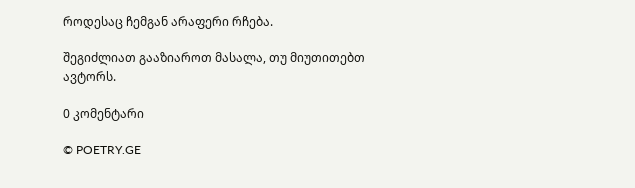როდესაც ჩემგან არაფერი რჩება.

შეგიძლიათ გააზიაროთ მასალა, თუ მიუთითებთ ავტორს.

0 კომენტარი

© POETRY.GE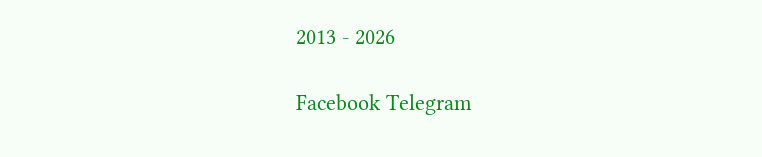2013 - 2026

Facebook Telegram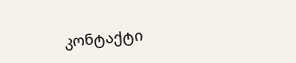კონტაქტი